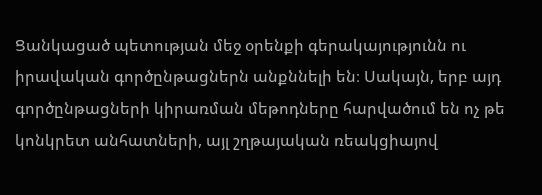Ցանկացած պետության մեջ օրենքի գերակայությունն ու իրավական գործընթացներն անքննելի են։ Սակայն, երբ այդ գործընթացների կիրառման մեթոդները հարվածում են ոչ թե կոնկրետ անհատների, այլ շղթայական ռեակցիայով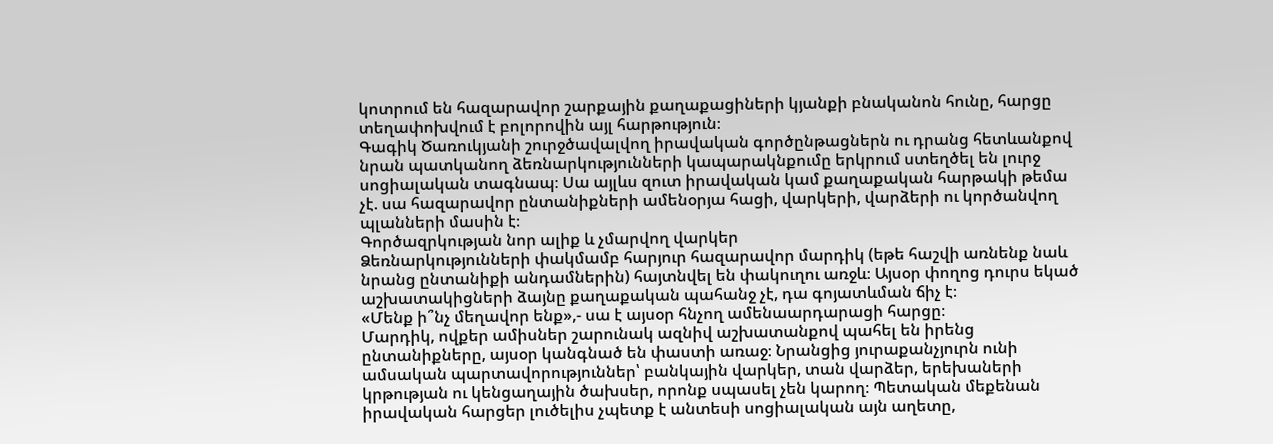կոտրում են հազարավոր շարքային քաղաքացիների կյանքի բնականոն հունը, հարցը տեղափոխվում է բոլորովին այլ հարթություն։
Գագիկ Ծառուկյանի շուրջծավալվող իրավական գործընթացներն ու դրանց հետևանքով նրան պատկանող ձեռնարկությունների կապարակնքումը երկրում ստեղծել են լուրջ սոցիալական տագնապ։ Սա այլևս զուտ իրավական կամ քաղաքական հարթակի թեմա չէ. սա հազարավոր ընտանիքների ամենօրյա հացի, վարկերի, վարձերի ու կործանվող պլանների մասին է։
Գործազրկության նոր ալիք և չմարվող վարկեր
Ձեռնարկությունների փակմամբ հարյուր հազարավոր մարդիկ (եթե հաշվի առնենք նաև նրանց ընտանիքի անդամներին) հայտնվել են փակուղու առջև։ Այսօր փողոց դուրս եկած աշխատակիցների ձայնը քաղաքական պահանջ չէ, դա գոյատևման ճիչ է։
«Մենք ի՞նչ մեղավոր ենք»,- սա է այսօր հնչող ամենաարդարացի հարցը։
Մարդիկ, ովքեր ամիսներ շարունակ ազնիվ աշխատանքով պահել են իրենց ընտանիքները, այսօր կանգնած են փաստի առաջ։ Նրանցից յուրաքանչյուրն ունի ամսական պարտավորություններ՝ բանկային վարկեր, տան վարձեր, երեխաների կրթության ու կենցաղային ծախսեր, որոնք սպասել չեն կարող։ Պետական մեքենան իրավական հարցեր լուծելիս չպետք է անտեսի սոցիալական այն աղետը,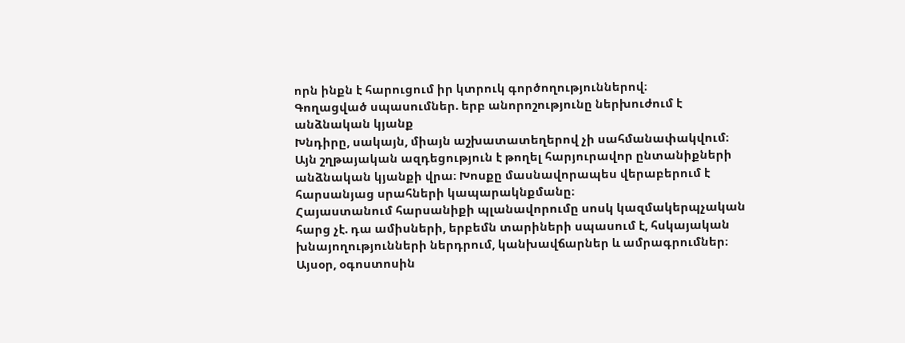որն ինքն է հարուցում իր կտրուկ գործողություններով։
Գողացված սպասումներ. երբ անորոշությունը ներխուժում է անձնական կյանք
Խնդիրը, սակայն, միայն աշխատատեղերով չի սահմանափակվում։ Այն շղթայական ազդեցություն է թողել հարյուրավոր ընտանիքների անձնական կյանքի վրա։ Խոսքը մասնավորապես վերաբերում է հարսանյաց սրահների կապարակնքմանը։
Հայաստանում հարսանիքի պլանավորումը սոսկ կազմակերպչական հարց չէ. դա ամիսների, երբեմն տարիների սպասում է, հսկայական խնայողությունների ներդրում, կանխավճարներ և ամրագրումներ։ Այսօր, օգոստոսին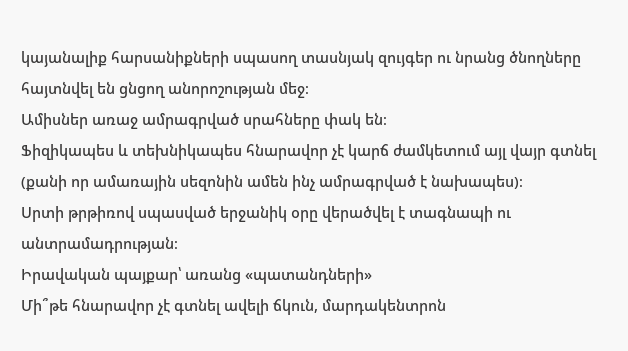կայանալիք հարսանիքների սպասող տասնյակ զույգեր ու նրանց ծնողները հայտնվել են ցնցող անորոշության մեջ։
Ամիսներ առաջ ամրագրված սրահները փակ են։
Ֆիզիկապես և տեխնիկապես հնարավոր չէ կարճ ժամկետում այլ վայր գտնել (քանի որ ամառային սեզոնին ամեն ինչ ամրագրված է նախապես)։
Սրտի թրթիռով սպասված երջանիկ օրը վերածվել է տագնապի ու անտրամադրության։
Իրավական պայքար՝ առանց «պատանդների»
Մի՞թե հնարավոր չէ գտնել ավելի ճկուն, մարդակենտրոն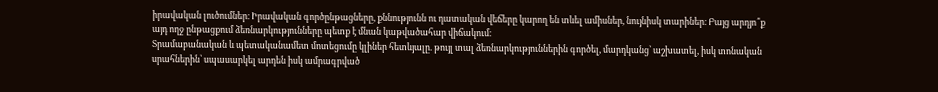իրավական լուծումներ։ Իրավական գործընթացները, քննությունն ու դատական վեճերը կարող են տևել ամիսներ, նույնիսկ տարիներ։ Բայց արդյո՞ք այդ ողջ ընթացքում ձեռնարկությունները պետք է մնան կաթվածահար վիճակում։
Տրամաբանական և պետականամետ մոտեցումը կլիներ հետևյալը. թույլ տալ ձեռնարկություններին գործել, մարդկանց՝ աշխատել, իսկ տոնական սրահներին՝ սպասարկել արդեն իսկ ամրագրված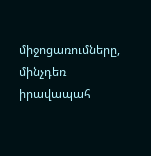միջոցառումները, մինչդեռ իրավապահ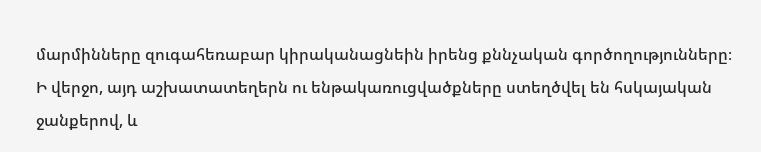մարմինները զուգահեռաբար կիրականացնեին իրենց քննչական գործողությունները։
Ի վերջո, այդ աշխատատեղերն ու ենթակառուցվածքները ստեղծվել են հսկայական ջանքերով, և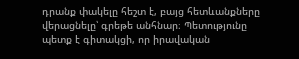դրանք փակելը հեշտ է, բայց հետևանքները վերացնելը՝ գրեթե անհնար։ Պետությունը պետք է գիտակցի, որ իրավական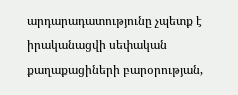արդարադատությունը չպետք է իրականացվի սեփական քաղաքացիների բարօրության,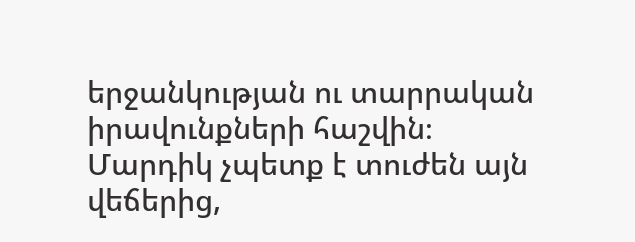երջանկության ու տարրական իրավունքների հաշվին։
Մարդիկ չպետք է տուժեն այն վեճերից,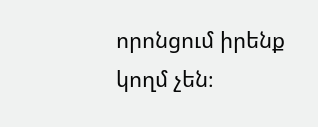որոնցում իրենք կողմ չեն։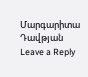Մարգարիտա Դավթյան
Leave a Reply